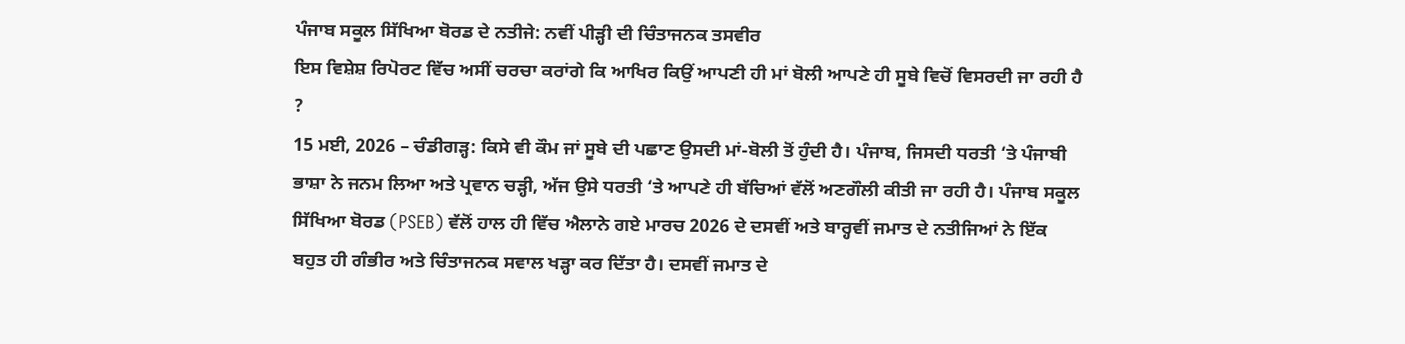ਪੰਜਾਬ ਸਕੂਲ ਸਿੱਖਿਆ ਬੋਰਡ ਦੇ ਨਤੀਜੇ: ਨਵੀਂ ਪੀੜ੍ਹੀ ਦੀ ਚਿੰਤਾਜਨਕ ਤਸਵੀਰ
ਇਸ ਵਿਸ਼ੇਸ਼ ਰਿਪੋਰਟ ਵਿੱਚ ਅਸੀਂ ਚਰਚਾ ਕਰਾਂਗੇ ਕਿ ਆਖਿਰ ਕਿਉਂ ਆਪਣੀ ਹੀ ਮਾਂ ਬੋਲੀ ਆਪਣੇ ਹੀ ਸੂਬੇ ਵਿਚੋਂ ਵਿਸਰਦੀ ਜਾ ਰਹੀ ਹੈ ?
15 ਮਈ, 2026 – ਚੰਡੀਗੜ੍ਹ: ਕਿਸੇ ਵੀ ਕੌਮ ਜਾਂ ਸੂਬੇ ਦੀ ਪਛਾਣ ਉਸਦੀ ਮਾਂ-ਬੋਲੀ ਤੋਂ ਹੁੰਦੀ ਹੈ। ਪੰਜਾਬ, ਜਿਸਦੀ ਧਰਤੀ ‘ਤੇ ਪੰਜਾਬੀ ਭਾਸ਼ਾ ਨੇ ਜਨਮ ਲਿਆ ਅਤੇ ਪ੍ਰਵਾਨ ਚੜ੍ਹੀ, ਅੱਜ ਉਸੇ ਧਰਤੀ ‘ਤੇ ਆਪਣੇ ਹੀ ਬੱਚਿਆਂ ਵੱਲੋਂ ਅਣਗੌਲੀ ਕੀਤੀ ਜਾ ਰਹੀ ਹੈ। ਪੰਜਾਬ ਸਕੂਲ ਸਿੱਖਿਆ ਬੋਰਡ (PSEB) ਵੱਲੋਂ ਹਾਲ ਹੀ ਵਿੱਚ ਐਲਾਨੇ ਗਏ ਮਾਰਚ 2026 ਦੇ ਦਸਵੀਂ ਅਤੇ ਬਾਰ੍ਹਵੀਂ ਜਮਾਤ ਦੇ ਨਤੀਜਿਆਂ ਨੇ ਇੱਕ ਬਹੁਤ ਹੀ ਗੰਭੀਰ ਅਤੇ ਚਿੰਤਾਜਨਕ ਸਵਾਲ ਖੜ੍ਹਾ ਕਰ ਦਿੱਤਾ ਹੈ। ਦਸਵੀਂ ਜਮਾਤ ਦੇ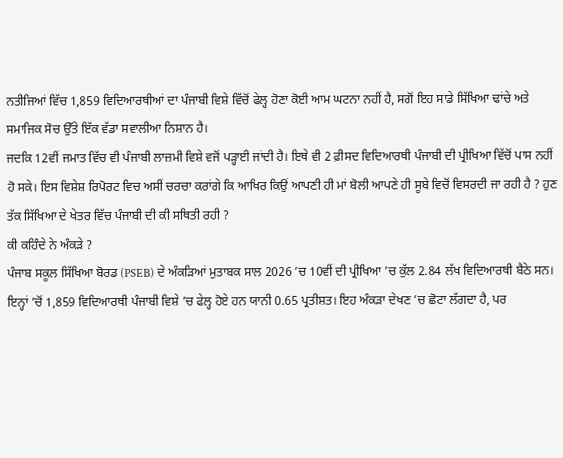ਨਤੀਜਿਆਂ ਵਿੱਚ 1,859 ਵਿਦਿਆਰਥੀਆਂ ਦਾ ਪੰਜਾਬੀ ਵਿਸ਼ੇ ਵਿੱਚੋਂ ਫੇਲ੍ਹ ਹੋਣਾ ਕੋਈ ਆਮ ਘਟਨਾ ਨਹੀਂ ਹੈ, ਸਗੋਂ ਇਹ ਸਾਡੇ ਸਿੱਖਿਆ ਢਾਂਚੇ ਅਤੇ ਸਮਾਜਿਕ ਸੋਚ ਉੱਤੇ ਇੱਕ ਵੱਡਾ ਸਵਾਲੀਆ ਨਿਸ਼ਾਨ ਹੈ।
ਜਦਕਿ 12ਵੀਂ ਜਮਾਤ ਵਿੱਚ ਵੀ ਪੰਜਾਬੀ ਲਾਜ਼ਮੀ ਵਿਸ਼ੇ ਵਜੋਂ ਪੜ੍ਹਾਈ ਜਾਂਦੀ ਹੈ। ਇਥੇ ਵੀ 2 ਫ਼ੀਸਦ ਵਿਦਿਆਰਥੀ ਪੰਜਾਬੀ ਦੀ ਪ੍ਰੀਖਿਆ ਵਿੱਚੋਂ ਪਾਸ ਨਹੀਂ ਹੋ ਸਕੇ। ਇਸ ਵਿਸ਼ੇਸ਼ ਰਿਪੋਰਟ ਵਿਚ ਅਸੀਂ ਚਰਚਾ ਕਰਾਂਗੇ ਕਿ ਆਖਿਰ ਕਿਉਂ ਆਪਣੀ ਹੀ ਮਾਂ ਬੋਲੀ ਆਪਣੇ ਹੀ ਸੂਬੇ ਵਿਚੋਂ ਵਿਸਰਦੀ ਜਾ ਰਹੀ ਹੈ ? ਹੁਣ ਤੱਕ ਸਿੱਖਿਆ ਦੇ ਖੇਤਰ ਵਿੱਚ ਪੰਜਾਬੀ ਦੀ ਕੀ ਸਥਿਤੀ ਰਹੀ ?
ਕੀ ਕਹਿੰਦੇ ਨੇ ਅੰਕੜੇ ?
ਪੰਜਾਬ ਸਕੂਲ ਸਿੱਖਿਆ ਬੋਰਡ (PSEB) ਦੇ ਅੰਕੜਿਆਂ ਮੁਤਾਬਕ ਸਾਲ 2026 ’ਚ 10ਵੀਂ ਦੀ ਪ੍ਰੀਖਿਆ ’ਚ ਕੁੱਲ 2.84 ਲੱਖ ਵਿਦਿਆਰਥੀ ਬੈਠੇ ਸਨ। ਇਨ੍ਹਾਂ ’ਚੋਂ 1,859 ਵਿਦਿਆਰਥੀ ਪੰਜਾਬੀ ਵਿਸ਼ੇ ’ਚ ਫੇਲ੍ਹ ਹੋਏ ਹਨ ਯਾਨੀ 0.65 ਪ੍ਰਤੀਸ਼ਤ। ਇਹ ਅੰਕੜਾ ਦੇਖਣ ’ਚ ਛੋਟਾ ਲੱਗਦਾ ਹੈ, ਪਰ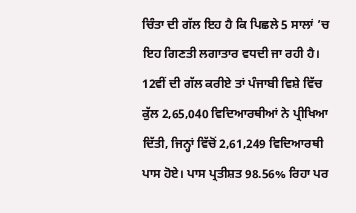ਚਿੰਤਾ ਦੀ ਗੱਲ ਇਹ ਹੈ ਕਿ ਪਿਛਲੇ 5 ਸਾਲਾਂ ’ਚ ਇਹ ਗਿਣਤੀ ਲਗਾਤਾਰ ਵਧਦੀ ਜਾ ਰਹੀ ਹੈ। 12ਵੀਂ ਦੀ ਗੱਲ ਕਰੀਏ ਤਾਂ ਪੰਜਾਬੀ ਵਿਸ਼ੇ ਵਿੱਚ ਕੁੱਲ 2,65,040 ਵਿਦਿਆਰਥੀਆਂ ਨੇ ਪ੍ਰੀਖਿਆ ਦਿੱਤੀ, ਜਿਨ੍ਹਾਂ ਵਿੱਚੋਂ 2,61,249 ਵਿਦਿਆਰਥੀ ਪਾਸ ਹੋਏ। ਪਾਸ ਪ੍ਰਤੀਸ਼ਤ 98.56% ਰਿਹਾ ਪਰ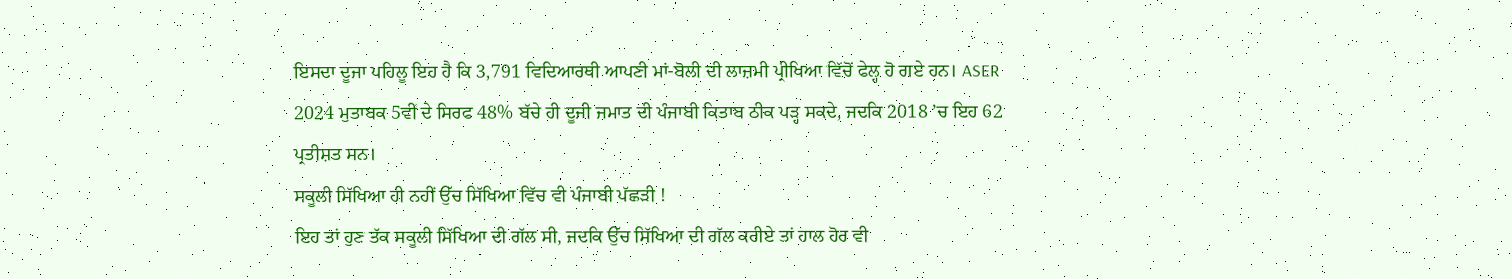ਇਸਦਾ ਦੂਜਾ ਪਹਿਲੂ ਇਹ ਹੈ ਕਿ 3,791 ਵਿਦਿਆਰਥੀ ਆਪਣੀ ਮਾਂ-ਬੋਲੀ ਦੀ ਲਾਜ਼ਮੀ ਪ੍ਰੀਖਿਆ ਵਿੱਚੋਂ ਫੇਲ੍ਹ ਹੋ ਗਏ ਹਨ। ASER 2024 ਮੁਤਾਬਕ 5ਵੀਂ ਦੇ ਸਿਰਫ 48% ਬੱਚੇ ਹੀ ਦੂਜੀ ਜਮਾਤ ਦੀ ਪੰਜਾਬੀ ਕਿਤਾਬ ਠੀਕ ਪੜ੍ਹ ਸਕਦੇ, ਜਦਕਿ 2018 ’ਚ ਇਹ 62 ਪ੍ਰਤੀਸ਼ਤ ਸਨ।
ਸਕੂਲੀ ਸਿੱਖਿਆ ਹੀ ਨਹੀਂ ਉੱਚ ਸਿੱਖਿਆ ਵਿੱਚ ਵੀ ਪੰਜਾਬੀ ਪੱਛੜੀ !
ਇਹ ਤਾਂ ਹੁਣ ਤੱਕ ਸਕੂਲੀ ਸਿੱਖਿਆ ਦੀ ਗੱਲ ਸੀ, ਜਦਕਿ ਉੱਚ ਸਿੱਖਿਆ ਦੀ ਗੱਲ ਕਰੀਏ ਤਾਂ ਹਾਲ ਹੋਰ ਵੀ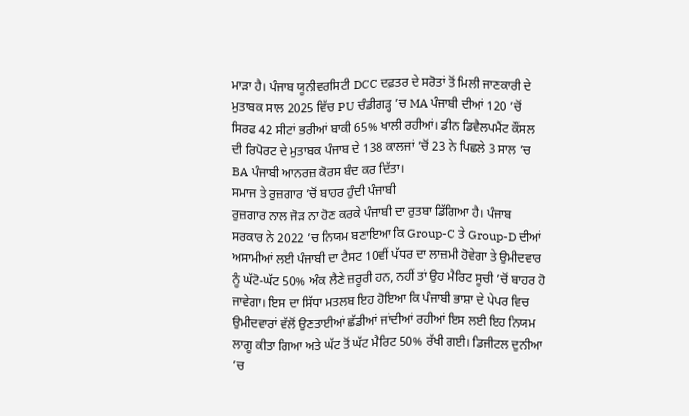ਮਾੜਾ ਹੈ। ਪੰਜਾਬ ਯੂਨੀਵਰਸਿਟੀ DCC ਦਫ਼ਤਰ ਦੇ ਸਰੋਤਾਂ ਤੋਂ ਮਿਲੀ ਜਾਣਕਾਰੀ ਦੇ ਮੁਤਾਬਕ ਸਾਲ 2025 ਵਿੱਚ PU ਚੰਡੀਗੜ੍ਹ ’ਚ MA ਪੰਜਾਬੀ ਦੀਆਂ 120 ’ਚੋਂ ਸਿਰਫ 42 ਸੀਟਾਂ ਭਰੀਆਂ ਬਾਕੀ 65% ਖਾਲੀ ਰਹੀਆਂ। ਡੀਨ ਡਿਵੈਲਪਮੈਂਟ ਕੌਂਸਲ ਦੀ ਰਿਪੋਰਟ ਦੇ ਮੁਤਾਬਕ ਪੰਜਾਬ ਦੇ 138 ਕਾਲਜਾਂ ’ਚੋਂ 23 ਨੇ ਪਿਛਲੇ 3 ਸਾਲ ’ਚ BA ਪੰਜਾਬੀ ਆਨਰਜ਼ ਕੋਰਸ ਬੰਦ ਕਰ ਦਿੱਤਾ।
ਸਮਾਜ ਤੇ ਰੁਜ਼ਗਾਰ ’ਚੋਂ ਬਾਹਰ ਹੁੰਦੀ ਪੰਜਾਬੀ
ਰੁਜ਼ਗਾਰ ਨਾਲ ਜੋੜ ਨਾ ਹੋਣ ਕਰਕੇ ਪੰਜਾਬੀ ਦਾ ਰੁਤਬਾ ਡਿੱਗਿਆ ਹੈ। ਪੰਜਾਬ ਸਰਕਾਰ ਨੇ 2022 ’ਚ ਨਿਯਮ ਬਣਾਇਆ ਕਿ Group-C ਤੇ Group-D ਦੀਆਂ ਅਸਾਮੀਆਂ ਲਈ ਪੰਜਾਬੀ ਦਾ ਟੈਸਟ 10ਵੀਂ ਪੱਧਰ ਦਾ ਲਾਜ਼ਮੀ ਹੋਵੇਗਾ ਤੇ ਉਮੀਦਵਾਰ ਨੂੰ ਘੱਟੋ-ਘੱਟ 50% ਅੰਕ ਲੈਣੇ ਜ਼ਰੂਰੀ ਹਨ, ਨਹੀਂ ਤਾਂ ਉਹ ਮੈਰਿਟ ਸੂਚੀ ’ਚੋਂ ਬਾਹਰ ਹੋ ਜਾਵੇਗਾ। ਇਸ ਦਾ ਸਿੱਧਾ ਮਤਲਬ ਇਹ ਹੋਇਆ ਕਿ ਪੰਜਾਬੀ ਭਾਸ਼ਾ ਦੇ ਪੇਪਰ ਵਿਚ ਉਮੀਦਵਾਰਾਂ ਵੱਲੋਂ ਉਣਤਾਈਆਂ ਛੱਡੀਆਂ ਜਾਂਦੀਆਂ ਰਹੀਆਂ ਇਸ ਲਈ ਇਹ ਨਿਯਮ ਲਾਗੂ ਕੀਤਾ ਗਿਆ ਅਤੇ ਘੱਟ ਤੋਂ ਘੱਟ ਮੈਰਿਟ 50% ਰੱਖੀ ਗਈ। ਡਿਜੀਟਲ ਦੁਨੀਆ ’ਚ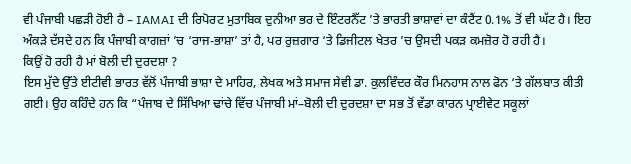ਵੀ ਪੰਜਾਬੀ ਪਛੜੀ ਹੋਈ ਹੈ – IAMAI ਦੀ ਰਿਪੋਰਟ ਮੁਤਾਬਿਕ ਦੁਨੀਆ ਭਰ ਦੇ ਇੰਟਰਨੈੱਟ ’ਤੇ ਭਾਰਤੀ ਭਾਸ਼ਾਵਾਂ ਦਾ ਕੰਟੈਂਟ 0.1% ਤੋਂ ਵੀ ਘੱਟ ਹੈ। ਇਹ ਅੰਕੜੇ ਦੱਸਦੇ ਹਨ ਕਿ ਪੰਜਾਬੀ ਕਾਗਜ਼ਾਂ ’ਚ ‘ਰਾਜ-ਭਾਸ਼ਾ’ ਤਾਂ ਹੈ, ਪਰ ਰੁਜ਼ਗਾਰ ‘ਤੇ ਡਿਜੀਟਲ ਖੇਤਰ ’ਚ ਉਸਦੀ ਪਕੜ ਕਮਜ਼ੋਰ ਹੋ ਰਹੀ ਹੈ।
ਕਿਉਂ ਹੋ ਰਹੀ ਹੈ ਮਾਂ ਬੋਲੀ ਦੀ ਦੁਰਦਸ਼ਾ ?
ਇਸ ਮੁੱਦੇ ਉੱਤੇ ਈਟੀਵੀ ਭਾਰਤ ਵੱਲੋਂ ਪੰਜਾਬੀ ਭਾਸ਼ਾ ਦੇ ਮਾਹਿਰ, ਲੇਖਕ ਅਤੇ ਸਮਾਜ ਸੇਵੀ ਡਾ. ਕੁਲਵਿੰਦਰ ਕੌਰ ਮਿਨਹਾਸ ਨਾਲ ਫੋਨ ‘ਤੇ ਗੱਲਬਾਤ ਕੀਤੀ ਗਈ। ਉਹ ਕਹਿੰਦੇ ਹਨ ਕਿ “ਪੰਜਾਬ ਦੇ ਸਿੱਖਿਆ ਢਾਂਚੇ ਵਿੱਚ ਪੰਜਾਬੀ ਮਾਂ–ਬੋਲੀ ਦੀ ਦੁਰਦਸ਼ਾ ਦਾ ਸਭ ਤੋਂ ਵੱਡਾ ਕਾਰਨ ਪ੍ਰਾਈਵੇਟ ਸਕੂਲਾਂ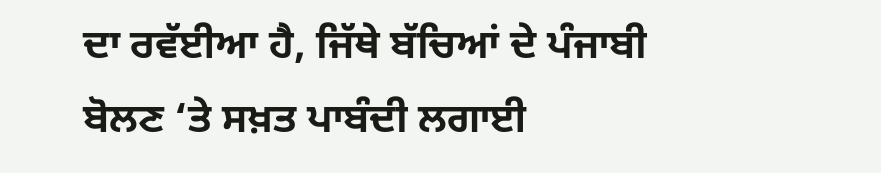ਦਾ ਰਵੱਈਆ ਹੈ, ਜਿੱਥੇ ਬੱਚਿਆਂ ਦੇ ਪੰਜਾਬੀ ਬੋਲਣ ‘ਤੇ ਸਖ਼ਤ ਪਾਬੰਦੀ ਲਗਾਈ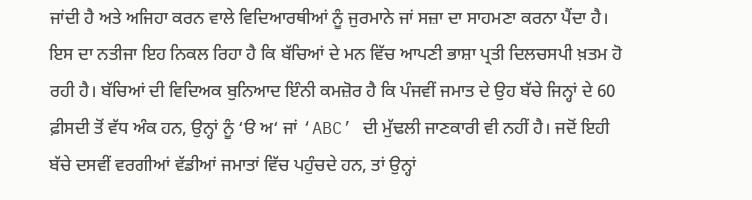ਜਾਂਦੀ ਹੈ ਅਤੇ ਅਜਿਹਾ ਕਰਨ ਵਾਲੇ ਵਿਦਿਆਰਥੀਆਂ ਨੂੰ ਜੁਰਮਾਨੇ ਜਾਂ ਸਜ਼ਾ ਦਾ ਸਾਹਮਣਾ ਕਰਨਾ ਪੈਂਦਾ ਹੈ। ਇਸ ਦਾ ਨਤੀਜਾ ਇਹ ਨਿਕਲ ਰਿਹਾ ਹੈ ਕਿ ਬੱਚਿਆਂ ਦੇ ਮਨ ਵਿੱਚ ਆਪਣੀ ਭਾਸ਼ਾ ਪ੍ਰਤੀ ਦਿਲਚਸਪੀ ਖ਼ਤਮ ਹੋ ਰਹੀ ਹੈ। ਬੱਚਿਆਂ ਦੀ ਵਿਦਿਅਕ ਬੁਨਿਆਦ ਇੰਨੀ ਕਮਜ਼ੋਰ ਹੈ ਕਿ ਪੰਜਵੀਂ ਜਮਾਤ ਦੇ ਉਹ ਬੱਚੇ ਜਿਨ੍ਹਾਂ ਦੇ 60 ਫ਼ੀਸਦੀ ਤੋਂ ਵੱਧ ਅੰਕ ਹਨ, ਉਨ੍ਹਾਂ ਨੂੰ ‘ੳ ਅ‘ ਜਾਂ ‘ABC’ ਦੀ ਮੁੱਢਲੀ ਜਾਣਕਾਰੀ ਵੀ ਨਹੀਂ ਹੈ। ਜਦੋਂ ਇਹੀ ਬੱਚੇ ਦਸਵੀਂ ਵਰਗੀਆਂ ਵੱਡੀਆਂ ਜਮਾਤਾਂ ਵਿੱਚ ਪਹੁੰਚਦੇ ਹਨ, ਤਾਂ ਉਨ੍ਹਾਂ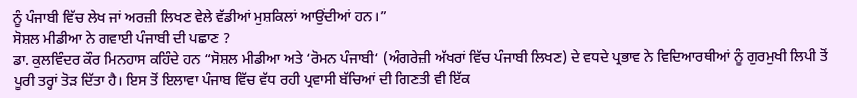ਨੂੰ ਪੰਜਾਬੀ ਵਿੱਚ ਲੇਖ ਜਾਂ ਅਰਜ਼ੀ ਲਿਖਣ ਵੇਲੇ ਵੱਡੀਆਂ ਮੁਸ਼ਕਿਲਾਂ ਆਉਂਦੀਆਂ ਹਨ।”
ਸੋਸ਼ਲ ਮੀਡੀਆ ਨੇ ਗਵਾਈ ਪੰਜਾਬੀ ਦੀ ਪਛਾਣ ?
ਡਾ. ਕੁਲਵਿੰਦਰ ਕੌਰ ਮਿਨਹਾਸ ਕਹਿੰਦੇ ਹਨ “ਸੋਸ਼ਲ ਮੀਡੀਆ ਅਤੇ ‘ਰੋਮਨ ਪੰਜਾਬੀ‘ (ਅੰਗਰੇਜ਼ੀ ਅੱਖਰਾਂ ਵਿੱਚ ਪੰਜਾਬੀ ਲਿਖਣ) ਦੇ ਵਧਦੇ ਪ੍ਰਭਾਵ ਨੇ ਵਿਦਿਆਰਥੀਆਂ ਨੂੰ ਗੁਰਮੁਖੀ ਲਿਪੀ ਤੋਂ ਪੂਰੀ ਤਰ੍ਹਾਂ ਤੋੜ ਦਿੱਤਾ ਹੈ। ਇਸ ਤੋਂ ਇਲਾਵਾ ਪੰਜਾਬ ਵਿੱਚ ਵੱਧ ਰਹੀ ਪ੍ਰਵਾਸੀ ਬੱਚਿਆਂ ਦੀ ਗਿਣਤੀ ਵੀ ਇੱਕ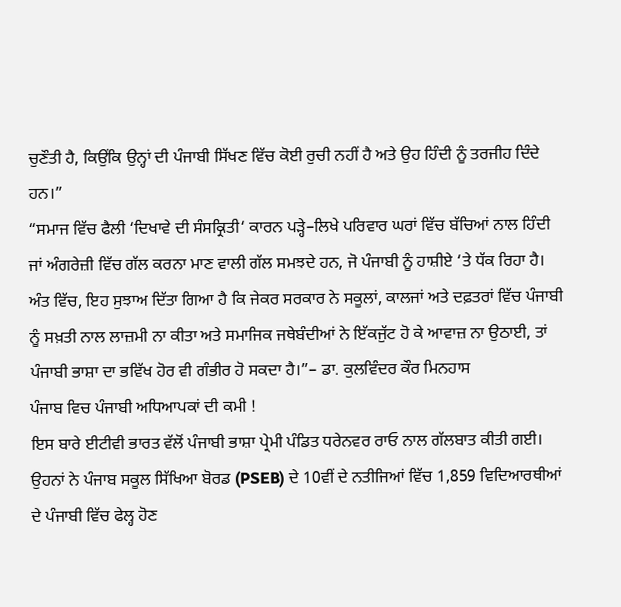ਚੁਣੌਤੀ ਹੈ, ਕਿਉਂਕਿ ਉਨ੍ਹਾਂ ਦੀ ਪੰਜਾਬੀ ਸਿੱਖਣ ਵਿੱਚ ਕੋਈ ਰੁਚੀ ਨਹੀਂ ਹੈ ਅਤੇ ਉਹ ਹਿੰਦੀ ਨੂੰ ਤਰਜੀਹ ਦਿੰਦੇ ਹਨ।”
“ਸਮਾਜ ਵਿੱਚ ਫੈਲੀ ‘ਦਿਖਾਵੇ ਦੀ ਸੰਸਕ੍ਰਿਤੀ‘ ਕਾਰਨ ਪੜ੍ਹੇ–ਲਿਖੇ ਪਰਿਵਾਰ ਘਰਾਂ ਵਿੱਚ ਬੱਚਿਆਂ ਨਾਲ ਹਿੰਦੀ ਜਾਂ ਅੰਗਰੇਜ਼ੀ ਵਿੱਚ ਗੱਲ ਕਰਨਾ ਮਾਣ ਵਾਲੀ ਗੱਲ ਸਮਝਦੇ ਹਨ, ਜੋ ਪੰਜਾਬੀ ਨੂੰ ਹਾਸ਼ੀਏ ‘ਤੇ ਧੱਕ ਰਿਹਾ ਹੈ। ਅੰਤ ਵਿੱਚ, ਇਹ ਸੁਝਾਅ ਦਿੱਤਾ ਗਿਆ ਹੈ ਕਿ ਜੇਕਰ ਸਰਕਾਰ ਨੇ ਸਕੂਲਾਂ, ਕਾਲਜਾਂ ਅਤੇ ਦਫ਼ਤਰਾਂ ਵਿੱਚ ਪੰਜਾਬੀ ਨੂੰ ਸਖ਼ਤੀ ਨਾਲ ਲਾਜ਼ਮੀ ਨਾ ਕੀਤਾ ਅਤੇ ਸਮਾਜਿਕ ਜਥੇਬੰਦੀਆਂ ਨੇ ਇੱਕਜੁੱਟ ਹੋ ਕੇ ਆਵਾਜ਼ ਨਾ ਉਠਾਈ, ਤਾਂ ਪੰਜਾਬੀ ਭਾਸ਼ਾ ਦਾ ਭਵਿੱਖ ਹੋਰ ਵੀ ਗੰਭੀਰ ਹੋ ਸਕਦਾ ਹੈ।”– ਡਾ. ਕੁਲਵਿੰਦਰ ਕੌਰ ਮਿਨਹਾਸ
ਪੰਜਾਬ ਵਿਚ ਪੰਜਾਬੀ ਅਧਿਆਪਕਾਂ ਦੀ ਕਮੀ !
ਇਸ ਬਾਰੇ ਈਟੀਵੀ ਭਾਰਤ ਵੱਲੋਂ ਪੰਜਾਬੀ ਭਾਸ਼ਾ ਪ੍ਰੇਮੀ ਪੰਡਿਤ ਧਰੇਨਵਰ ਰਾਓ ਨਾਲ ਗੱਲਬਾਤ ਕੀਤੀ ਗਈ। ਉਹਨਾਂ ਨੇ ਪੰਜਾਬ ਸਕੂਲ ਸਿੱਖਿਆ ਬੋਰਡ (PSEB) ਦੇ 10ਵੀਂ ਦੇ ਨਤੀਜਿਆਂ ਵਿੱਚ 1,859 ਵਿਦਿਆਰਥੀਆਂ ਦੇ ਪੰਜਾਬੀ ਵਿੱਚ ਫੇਲ੍ਹ ਹੋਣ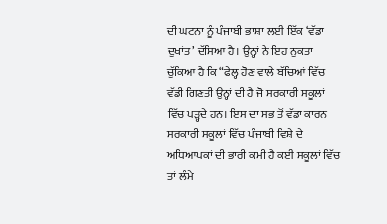ਦੀ ਘਟਨਾ ਨੂੰ ਪੰਜਾਬੀ ਭਾਸ਼ਾ ਲਈ ਇੱਕ ‘ਵੱਡਾ ਦੁਖਾਂਤ’ ਦੱਸਿਆ ਹੈ। ਉਨ੍ਹਾਂ ਨੇ ਇਹ ਨੁਕਤਾ ਚੁੱਕਿਆ ਹੈ ਕਿ “ਫੇਲ੍ਹ ਹੋਣ ਵਾਲੇ ਬੱਚਿਆਂ ਵਿੱਚ ਵੱਡੀ ਗਿਣਤੀ ਉਨ੍ਹਾਂ ਦੀ ਹੈ ਜੋ ਸਰਕਾਰੀ ਸਕੂਲਾਂ ਵਿੱਚ ਪੜ੍ਹਦੇ ਹਨ। ਇਸ ਦਾ ਸਭ ਤੋਂ ਵੱਡਾ ਕਾਰਨ ਸਰਕਾਰੀ ਸਕੂਲਾਂ ਵਿੱਚ ਪੰਜਾਬੀ ਵਿਸ਼ੇ ਦੇ ਅਧਿਆਪਕਾਂ ਦੀ ਭਾਰੀ ਕਮੀ ਹੈ ਕਈ ਸਕੂਲਾਂ ਵਿੱਚ ਤਾਂ ਲੰਮੇ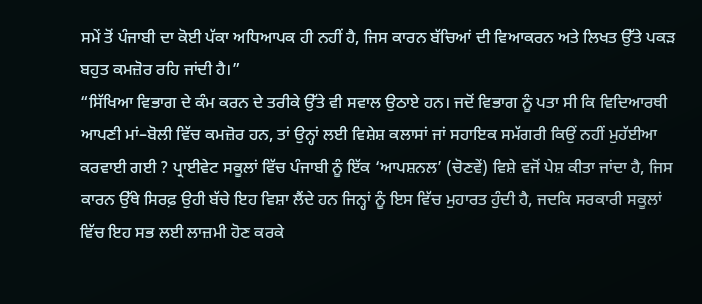ਸਮੇਂ ਤੋਂ ਪੰਜਾਬੀ ਦਾ ਕੋਈ ਪੱਕਾ ਅਧਿਆਪਕ ਹੀ ਨਹੀਂ ਹੈ, ਜਿਸ ਕਾਰਨ ਬੱਚਿਆਂ ਦੀ ਵਿਆਕਰਨ ਅਤੇ ਲਿਖਤ ਉੱਤੇ ਪਕੜ ਬਹੁਤ ਕਮਜ਼ੋਰ ਰਹਿ ਜਾਂਦੀ ਹੈ।”
“ਸਿੱਖਿਆ ਵਿਭਾਗ ਦੇ ਕੰਮ ਕਰਨ ਦੇ ਤਰੀਕੇ ਉੱਤੇ ਵੀ ਸਵਾਲ ਉਠਾਏ ਹਨ। ਜਦੋਂ ਵਿਭਾਗ ਨੂੰ ਪਤਾ ਸੀ ਕਿ ਵਿਦਿਆਰਥੀ ਆਪਣੀ ਮਾਂ–ਬੋਲੀ ਵਿੱਚ ਕਮਜ਼ੋਰ ਹਨ, ਤਾਂ ਉਨ੍ਹਾਂ ਲਈ ਵਿਸ਼ੇਸ਼ ਕਲਾਸਾਂ ਜਾਂ ਸਹਾਇਕ ਸਮੱਗਰੀ ਕਿਉਂ ਨਹੀਂ ਮੁਹੱਈਆ ਕਰਵਾਈ ਗਈ ? ਪ੍ਰਾਈਵੇਟ ਸਕੂਲਾਂ ਵਿੱਚ ਪੰਜਾਬੀ ਨੂੰ ਇੱਕ ‘ਆਪਸ਼ਨਲ’ (ਚੋਣਵੇਂ) ਵਿਸ਼ੇ ਵਜੋਂ ਪੇਸ਼ ਕੀਤਾ ਜਾਂਦਾ ਹੈ, ਜਿਸ ਕਾਰਨ ਉੱਥੇ ਸਿਰਫ਼ ਉਹੀ ਬੱਚੇ ਇਹ ਵਿਸ਼ਾ ਲੈਂਦੇ ਹਨ ਜਿਨ੍ਹਾਂ ਨੂੰ ਇਸ ਵਿੱਚ ਮੁਹਾਰਤ ਹੁੰਦੀ ਹੈ, ਜਦਕਿ ਸਰਕਾਰੀ ਸਕੂਲਾਂ ਵਿੱਚ ਇਹ ਸਭ ਲਈ ਲਾਜ਼ਮੀ ਹੋਣ ਕਰਕੇ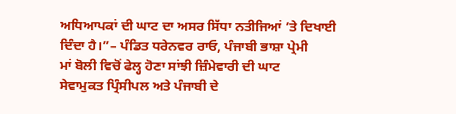ਅਧਿਆਪਕਾਂ ਦੀ ਘਾਟ ਦਾ ਅਸਰ ਸਿੱਧਾ ਨਤੀਜਿਆਂ ’ਤੇ ਦਿਖਾਈ ਦਿੰਦਾ ਹੈ।”– ਪੰਡਿਤ ਧਰੇਨਵਰ ਰਾਓ, ਪੰਜਾਬੀ ਭਾਸ਼ਾ ਪ੍ਰੇਮੀ
ਮਾਂ ਬੋਲੀ ਵਿਚੋਂ ਫੇਲ੍ਹ ਹੋਣਾ ਸਾਂਝੀ ਜ਼ਿੰਮੇਵਾਰੀ ਦੀ ਘਾਟ
ਸੇਵਾਮੁਕਤ ਪ੍ਰਿੰਸੀਪਲ ਅਤੇ ਪੰਜਾਬੀ ਦੇ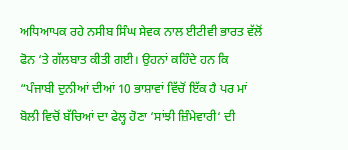ਅਧਿਆਪਕ ਰਹੇ ਨਸੀਬ ਸਿੰਘ ਸੇਵਕ ਨਾਲ ਈਟੀਵੀ ਭਾਰਤ ਵੱਲੋਂ ਫੋਨ ‘ਤੇ ਗੱਲਬਾਤ ਕੀਤੀ ਗਈ। ਉਹਨਾਂ ਕਹਿੰਦੇ ਹਨ ਕਿ “ਪੰਜਾਬੀ ਦੁਨੀਆਂ ਦੀਆਂ 10 ਭਾਸ਼ਾਵਾਂ ਵਿੱਚੋਂ ਇੱਕ ਹੈ ਪਰ ਮਾਂ ਬੋਲੀ ਵਿਚੋਂ ਬੱਚਿਆਂ ਦਾ ਫੇਲ੍ਹ ਹੋਣਾ ‘ਸਾਂਝੀ ਜ਼ਿੰਮੇਵਾਰੀ‘ ਦੀ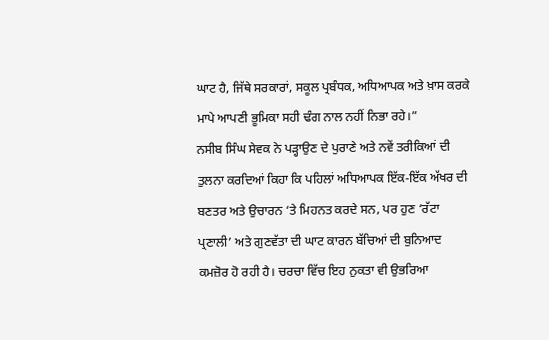ਘਾਟ ਹੈ, ਜਿੱਥੇ ਸਰਕਾਰਾਂ, ਸਕੂਲ ਪ੍ਰਬੰਧਕ, ਅਧਿਆਪਕ ਅਤੇ ਖ਼ਾਸ ਕਰਕੇ ਮਾਪੇ ਆਪਣੀ ਭੂਮਿਕਾ ਸਹੀ ਢੰਗ ਨਾਲ ਨਹੀਂ ਨਿਭਾ ਰਹੇ।”
ਨਸੀਬ ਸਿੰਘ ਸੇਵਕ ਨੇ ਪੜ੍ਹਾਉਣ ਦੇ ਪੁਰਾਣੇ ਅਤੇ ਨਵੇਂ ਤਰੀਕਿਆਂ ਦੀ ਤੁਲਨਾ ਕਰਦਿਆਂ ਕਿਹਾ ਕਿ ਪਹਿਲਾਂ ਅਧਿਆਪਕ ਇੱਕ-ਇੱਕ ਅੱਖਰ ਦੀ ਬਣਤਰ ਅਤੇ ਉਚਾਰਨ ‘ਤੇ ਮਿਹਨਤ ਕਰਦੇ ਸਨ, ਪਰ ਹੁਣ ‘ਰੱਟਾ ਪ੍ਰਣਾਲੀ’ ਅਤੇ ਗੁਣਵੱਤਾ ਦੀ ਘਾਟ ਕਾਰਨ ਬੱਚਿਆਂ ਦੀ ਬੁਨਿਆਦ ਕਮਜ਼ੋਰ ਹੋ ਰਹੀ ਹੈ। ਚਰਚਾ ਵਿੱਚ ਇਹ ਨੁਕਤਾ ਵੀ ਉਭਰਿਆ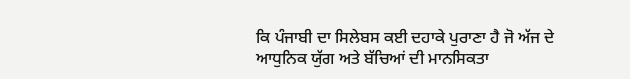ਕਿ ਪੰਜਾਬੀ ਦਾ ਸਿਲੇਬਸ ਕਈ ਦਹਾਕੇ ਪੁਰਾਣਾ ਹੈ ਜੋ ਅੱਜ ਦੇ ਆਧੁਨਿਕ ਯੁੱਗ ਅਤੇ ਬੱਚਿਆਂ ਦੀ ਮਾਨਸਿਕਤਾ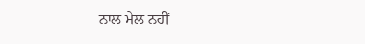ਨਾਲ ਮੇਲ ਨਹੀਂ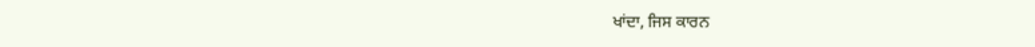ਖਾਂਦਾ, ਜਿਸ ਕਾਰਨ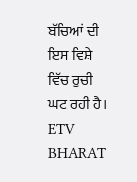ਬੱਚਿਆਂ ਦੀ ਇਸ ਵਿਸ਼ੇ ਵਿੱਚ ਰੁਚੀ ਘਟ ਰਹੀ ਹੈ।
ETV BHARAT